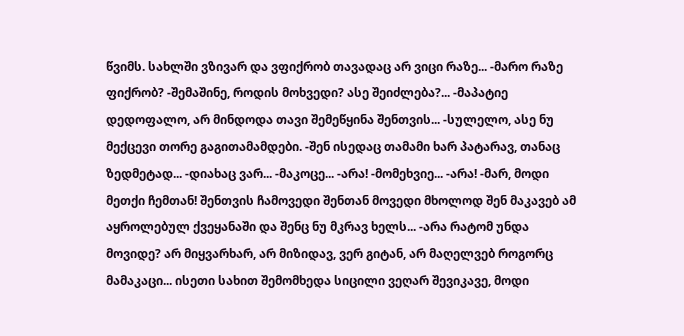წვიმს. სახლში ვზივარ და ვფიქრობ თავადაც არ ვიცი რაზე... -მარო რაზე ფიქრობ? -შემაშინე, როდის მოხვედი? ასე შეიძლება?... -მაპატიე დედოფალო, არ მინდოდა თავი შემეწყინა შენთვის... -სულელო, ასე ნუ მექცევი თორე გაგითამამდები. -შენ ისედაც თამამი ხარ პატარავ, თანაც ზედმეტად... -დიახაც ვარ... -მაკოცე... -არა! -მომეხვიე... -არა! -მარ, მოდი მეთქი ჩემთან! შენთვის ჩამოვედი შენთან მოვედი მხოლოდ შენ მაკავებ ამ აყროლებულ ქვეყანაში და შენც ნუ მკრავ ხელს... -არა რატომ უნდა მოვიდე? არ მიყვარხარ, არ მიზიდავ, ვერ გიტან, არ მაღელვებ როგორც მამაკაცი... ისეთი სახით შემომხედა სიცილი ვეღარ შევიკავე, მოდი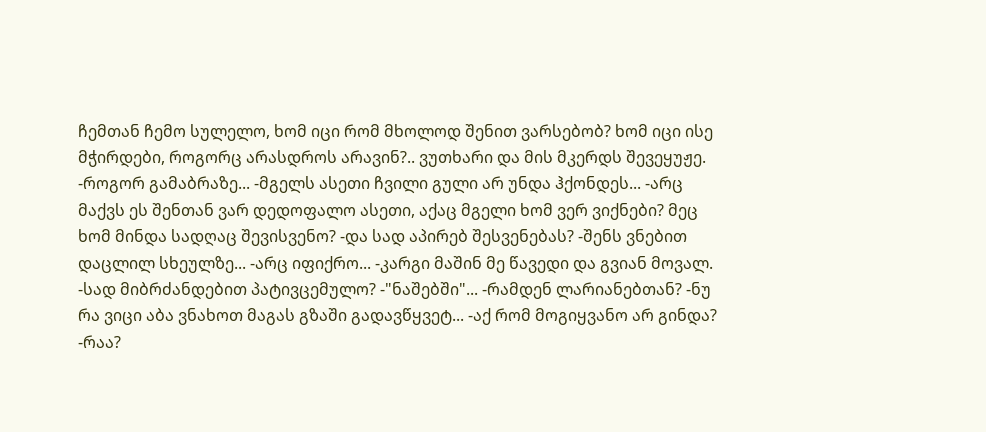ჩემთან ჩემო სულელო, ხომ იცი რომ მხოლოდ შენით ვარსებობ? ხომ იცი ისე მჭირდები, როგორც არასდროს არავინ?.. ვუთხარი და მის მკერდს შევეყუჟე. -როგორ გამაბრაზე... -მგელს ასეთი ჩვილი გული არ უნდა ჰქონდეს... -არც მაქვს ეს შენთან ვარ დედოფალო ასეთი, აქაც მგელი ხომ ვერ ვიქნები? მეც ხომ მინდა სადღაც შევისვენო? -და სად აპირებ შესვენებას? -შენს ვნებით დაცლილ სხეულზე... -არც იფიქრო... -კარგი მაშინ მე წავედი და გვიან მოვალ. -სად მიბრძანდებით პატივცემულო? -"ნაშებში"... -რამდენ ლარიანებთან? -ნუ რა ვიცი აბა ვნახოთ მაგას გზაში გადავწყვეტ... -აქ რომ მოგიყვანო არ გინდა? -რაა?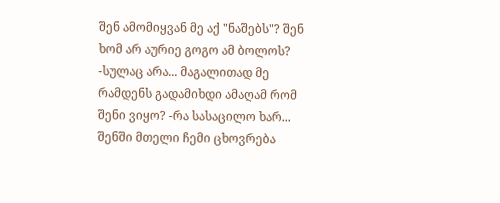შენ ამომიყვან მე აქ "ნაშებს"? შენ ხომ არ აურიე გოგო ამ ბოლოს? -სულაც არა... მაგალითად მე რამდენს გადამიხდი ამაღამ რომ შენი ვიყო? -რა სასაცილო ხარ... შენში მთელი ჩემი ცხოვრება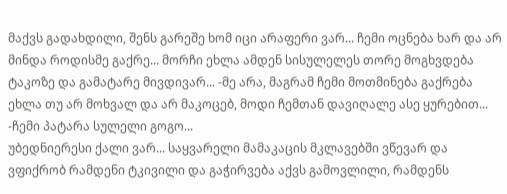მაქვს გადახდილი, შენს გარეშე ხომ იცი არაფერი ვარ... ჩემი ოცნება ხარ და არ მინდა როდისმე გაქრე... მორჩი ეხლა ამდენ სისულელეს თორე მოგხვდება ტაკოზე და გამატარე მივდივარ... -მე არა, მაგრამ ჩემი მოთმინება გაქრება ეხლა თუ არ მოხვალ და არ მაკოცებ, მოდი ჩემთან დავიღალე ასე ყურებით... -ჩემი პატარა სულელი გოგო...
უბედნიერესი ქალი ვარ... საყვარელი მამაკაცის მკლავებში ვწევარ და ვფიქრობ რამდენი ტკივილი და გაჭირვება აქვს გამოვლილი, რამდენს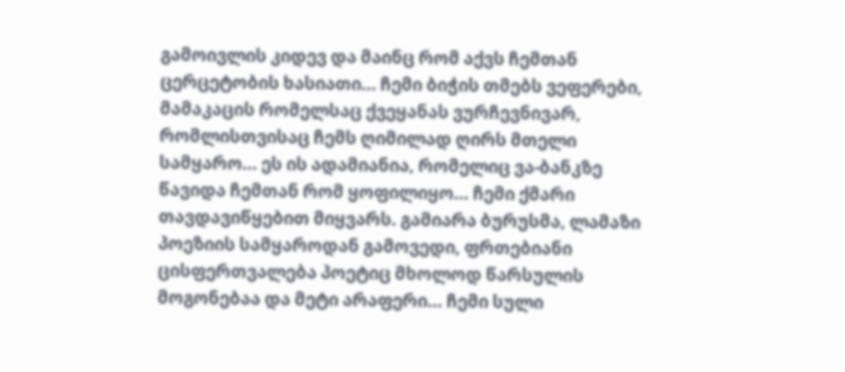გამოივლის კიდევ და მაინც რომ აქვს ჩემთან ცერცეტობის ხასიათი... ჩემი ბიჭის თმებს ვეფერები, მამაკაცის რომელსაც ქვეყანას ვურჩევნივარ, რომლისთვისაც ჩემს ღიმილად ღირს მთელი სამყარო... ეს ის ადამიანია, რომელიც ვა-ბანკზე წავიდა ჩემთან რომ ყოფილიყო... ჩემი ქმარი თავდავიწყებით მიყვარს. გამიარა ბურუსმა, ლამაზი პოეზიის სამყაროდან გამოვედი, ფრთებიანი ცისფერთვალება პოეტიც მხოლოდ წარსულის მოგონებაა და მეტი არაფერი... ჩემი სული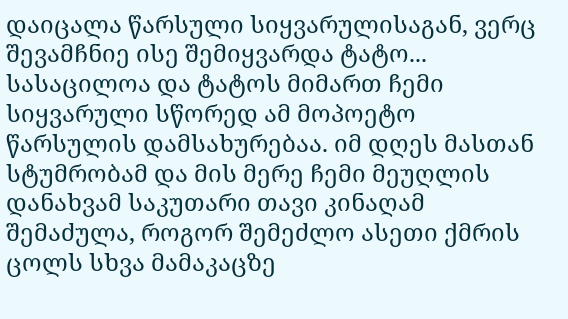დაიცალა წარსული სიყვარულისაგან, ვერც შევამჩნიე ისე შემიყვარდა ტატო... სასაცილოა და ტატოს მიმართ ჩემი სიყვარული სწორედ ამ მოპოეტო წარსულის დამსახურებაა. იმ დღეს მასთან სტუმრობამ და მის მერე ჩემი მეუღლის დანახვამ საკუთარი თავი კინაღამ შემაძულა, როგორ შემეძლო ასეთი ქმრის ცოლს სხვა მამაკაცზე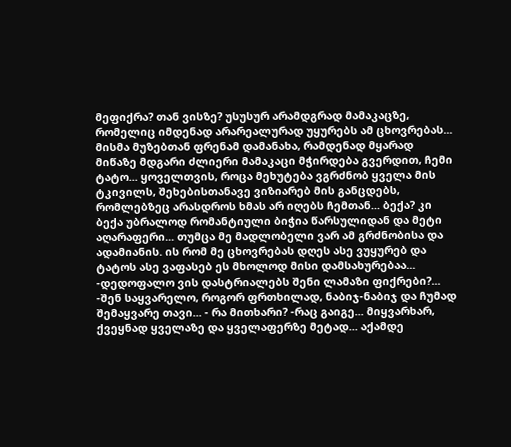მეფიქრა? თან ვისზე? უსუსურ არამდგრად მამაკაცზე, რომელიც იმდენად არარეალურად უყურებს ამ ცხოვრებას... მისმა მუზებთან ფრენამ დამანახა, რამდენად მყარად მიწაზე მდგარი ძლიერი მამაკაცი მჭირდება გვერდით, ჩემი ტატო... ყოველთვის, როცა მეხუტება ვგრძნობ ყველა მის ტკივილს, შეხებისთანავე ვიზიარებ მის განცდებს, რომლებზეც არასდროს ხმას არ იღებს ჩემთან... ბექა? კი ბექა უბრალოდ რომანტიული ბიჭია წარსულიდან და მეტი აღარაფერი... თუმცა მე მადლობელი ვარ ამ გრძნობისა და ადამიანის. ის რომ მე ცხოვრებას დღეს ასე ვუყურებ და ტატოს ასე ვაფასებ ეს მხოლოდ მისი დამსახურებაა... -დედოფალო ვის დასტრიალებს შენი ლამაზი ფიქრები?... -შენ საყვარელო, როგორ ფრთხილად, ნაბიჯ-ნაბიჯ და ჩუმად შემაყვარე თავი... - რა მითხარი? -რაც გაიგე... მიყვარხარ, ქვეყნად ყველაზე და ყველაფერზე მეტად... აქამდე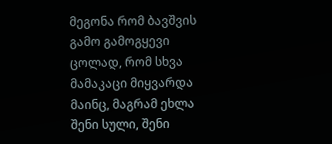მეგონა რომ ბავშვის გამო გამოგყევი ცოლად, რომ სხვა მამაკაცი მიყვარდა მაინც, მაგრამ ეხლა შენი სული, შენი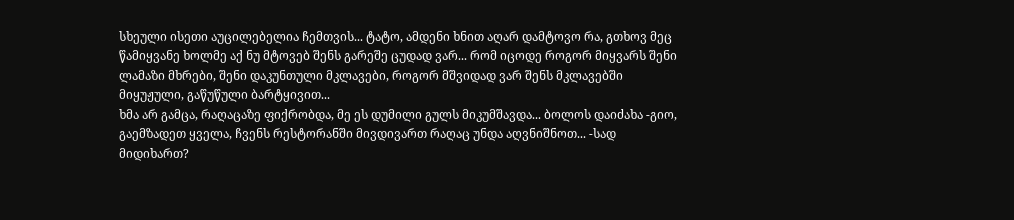სხეული ისეთი აუცილებელია ჩემთვის... ტატო, ამდენი ხნით აღარ დამტოვო რა, გთხოვ მეც წამიყვანე ხოლმე აქ ნუ მტოვებ შენს გარეშე ცუდად ვარ... რომ იცოდე როგორ მიყვარს შენი ლამაზი მხრები, შენი დაკუნთული მკლავები, როგორ მშვიდად ვარ შენს მკლავებში მიყუჟული, გაწუწული ბარტყივით...
ხმა არ გამცა, რაღაცაზე ფიქრობდა, მე ეს დუმილი გულს მიკუმშავდა... ბოლოს დაიძახა -გიო, გაემზადეთ ყველა, ჩვენს რესტორანში მივდივართ რაღაც უნდა აღვნიშნოთ... -სად მიდიხართ?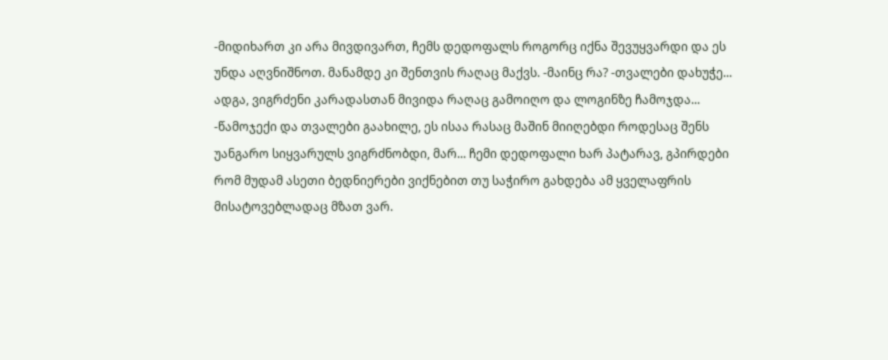-მიდიხართ კი არა მივდივართ, ჩემს დედოფალს როგორც იქნა შევუყვარდი და ეს უნდა აღვნიშნოთ. მანამდე კი შენთვის რაღაც მაქვს. -მაინც რა? -თვალები დახუჭე... ადგა, ვიგრძენი კარადასთან მივიდა რაღაც გამოიღო და ლოგინზე ჩამოჯდა... -წამოჯექი და თვალები გაახილე, ეს ისაა რასაც მაშინ მიიღებდი როდესაც შენს უანგარო სიყვარულს ვიგრძნობდი, მარ... ჩემი დედოფალი ხარ პატარავ, გპირდები რომ მუდამ ასეთი ბედნიერები ვიქნებით თუ საჭირო გახდება ამ ყველაფრის მისატოვებლადაც მზათ ვარ.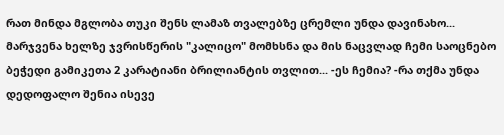რათ მინდა მგლობა თუკი შენს ლამაზ თვალებზე ცრემლი უნდა დავინახო... მარჯვენა ხელზე ჯვრისწერის "კალიცო" მომხსნა და მის ნაცვლად ჩემი საოცნებო ბეჭედი გამიკეთა 2 კარატიანი ბრილიანტის თვლით... -ეს ჩემია? -რა თქმა უნდა დედოფალო შენია ისევე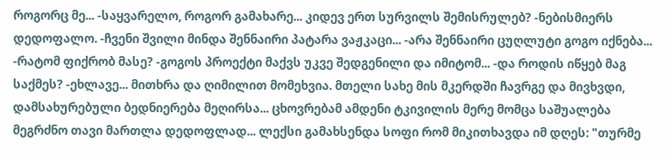როგორც მე... -საყვარელო, როგორ გამახარე... კიდევ ერთ სურვილს შემისრულებ? -ნებისმიერს დედოფალო. -ჩვენი შვილი მინდა შენნაირი პატარა ვაჟკაცი... -არა შენნაირი ცუღლუტი გოგო იქნება... -რატომ ფიქრობ მასე? -გოგოს პროექტი მაქვს უკვე შედგენილი და იმიტომ... -და როდის იწყებ მაგ საქმეს? -ეხლავე... მითხრა და ღიმილით მომეხვია. მთელი სახე მის მკერდში ჩავრგე და მივხვდი, დამსახურებული ბედნიერება მეღირსა... ცხოვრებამ ამდენი ტკივილის მერე მომცა საშუალება მეგრძნო თავი მართლა დედოფლად... ლექსი გამახსენდა სოფი რომ მიკითხავდა იმ დღეს: "თურმე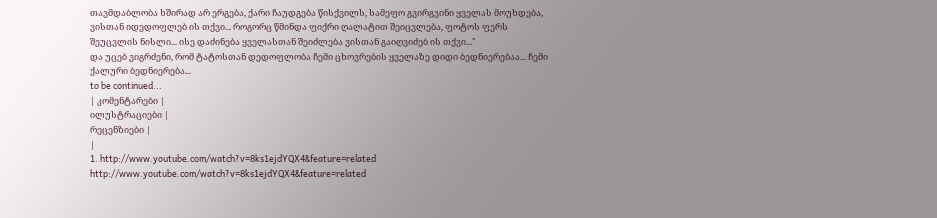თავმდაბლობა ხშირად არ ერგება, ქარი ჩაუდგება წისქვილს, სამეფო გვირგვინი ყველას მოუხდება, ვისთან იდედოფლებ ის თქვი... როგორც წმინდა ფიქრი ღალატით შეიცვლება, ფოტოს ფერს შეუცვლის ნისლი... ისე დაძინება ყველასთან შეიძლება ვისთან გაიღვიძებ ის თქვი..."
და უცებ ვიგრძენი, რომ ტატოსთან დედოფლობა ჩემი ცხოვრების ყველაზე დიდი ბედნიერებაა... ჩემი ქალური ბედნიერება...
to be continued...
| კომენტარები |
ილუსტრაციები |
რეცენზიები |
|
1. http://www.youtube.com/watch?v=8ks1ejdYQX4&feature=related http://www.youtube.com/watch?v=8ks1ejdYQX4&feature=related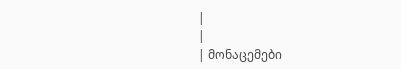|
|
| მონაცემები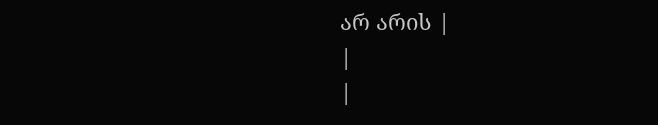არ არის |
|
|